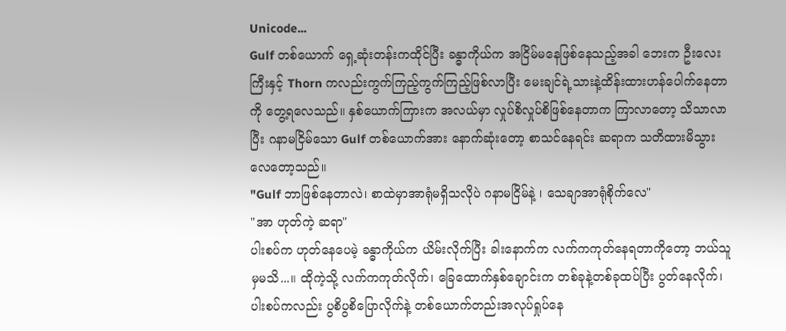Unicode...
Gulf တစ်ယောက် ရှေ့ဆုံးတန်းကထိုင်ပြီး ခန္ဓာကိုယ်က အငြိမ်မနေဖြစ်နေသည့်အခါ ဘေးက ဦးလေးကြီးနှင့် Thorn ကလည်းကွက်ကြည့်ကွက်ကြည့်ဖြစ်လာပြီး မေးချင်ရဲ့သားနဲ့ထိန်းထားဟန်ပေါက်နေတာကို တွေ့ရလေသည်။ နှစ်ယောက်ကြားက အလယ်မှာ လှုပ်စိလှုပ်စိဖြစ်နေတာက ကြာလာတော့ သိသာလာပြီး ဂနာမငြိမ်သော Gulf တစ်ယောက်အား နောက်ဆုံးတော့ စာသင်နေရင်း ဆရာက သတိထားမိသွားလေတော့သည်။
"Gulf ဘာဖြစ်နေတာလဲ၊ စာထဲမှာအာရုံမရှိသလိုပဲ ဂနာမငြိမ်နဲ့ ၊ သေချာအာရုံစိုက်လေ"
"အာ ဟုတ်ကဲ့ ဆရာ"
ပါးစပ်က ဟုတ်နေပေမဲ့ ခန္ဓာကိုယ်က ယိမ်းလိုက်ပြီး ခါးနောက်က လက်ကကုတ်နေရတာကိုတော့ ဘယ်သူမှမသိ...။ ထိုကဲ့သို့ လက်ကကုတ်လိုက်၊ ခြေထောက်နှစ်ချောင်းက တစ်ခုနဲ့တစ်ခုထပ်ပြီး ပွတ်နေလိုက်၊ ပါးစပ်ကလည်း ပွစိပွစိပြောလိုက်နဲ့ တစ်ယောက်တည်းအလုပ်ရှုပ်နေ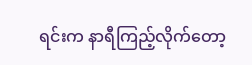ရင်းက နာရီကြည့်လိုက်တော့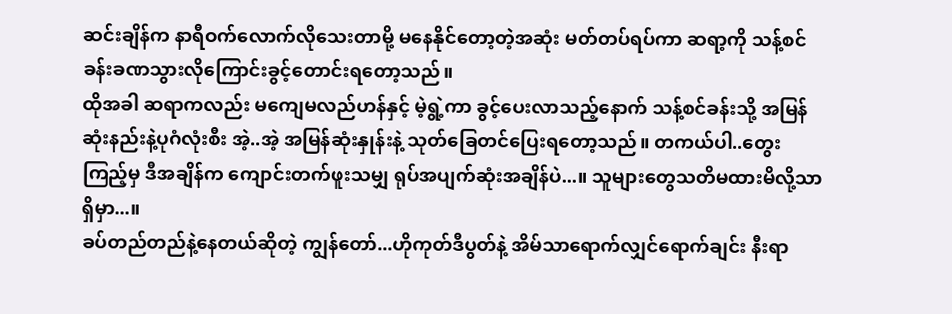ဆင်းချိန်က နာရီဝက်လောက်လိုသေးတာမို့ မနေနိုင်တော့တဲ့အဆုံး မတ်တပ်ရပ်ကာ ဆရာ့ကို သန့်စင်ခန်းခဏသွားလိုကြောင်းခွင့်တောင်းရတော့သည်။
ထိုအခါ ဆရာကလည်း မကျေမလည်ဟန်နှင့် မဲ့ရွဲ့ကာ ခွင့်ပေးလာသည့်နောက် သန့်စင်ခန်းသို့ အမြန်ဆုံးနည်းနဲ့ပုဂံလုံးစီး အဲ့..အဲ့ အမြန်ဆုံးနှုန်းနဲ့ သုတ်ခြေတင်ပြေးရတော့သည်။ တကယ်ပါ..တွေးကြည့်မှ ဒီအချိန်က ကျောင်းတက်ဖူးသမျှ ရုပ်အပျက်ဆုံးအချိန်ပဲ...။ သူများတွေသတိမထားမိလို့သာရှိမှာ...။
ခပ်တည်တည်နဲ့နေတယ်ဆိုတဲ့ ကျွန်တော်...ဟိုကုတ်ဒီပွတ်နဲ့ အိမ်သာရောက်လျှင်ရောက်ချင်း နီးရာ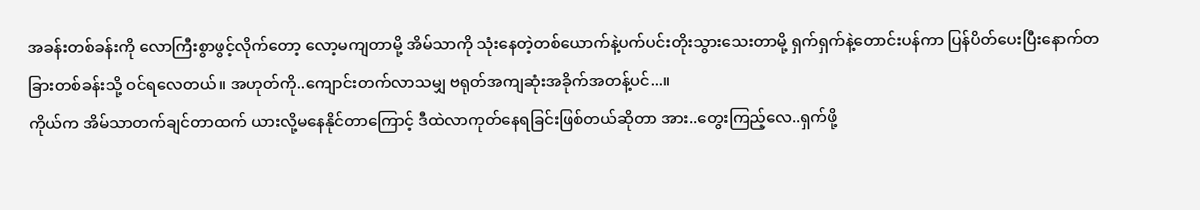အခန်းတစ်ခန်းကို လောကြီးစွာဖွင့်လိုက်တော့ လော့မကျတာမို့ အိမ်သာကို သုံးနေတဲ့တစ်ယောက်နဲ့ပက်ပင်းတိုးသွားသေးတာမို့ ရှက်ရှက်နဲ့တောင်းပန်ကာ ပြန်ပိတ်ပေးပြီးနောက်တခြားတစ်ခန်းသို့ ဝင်ရလေတယ်။ အဟုတ်ကို..ကျောင်းတက်လာသမျှ ဗရုတ်အကျဆုံးအခိုက်အတန့်ပင်...။
ကိုယ်က အိမ်သာတက်ချင်တာထက် ယားလို့မနေနိုင်တာကြောင့် ဒီထဲလာကုတ်နေရခြင်းဖြစ်တယ်ဆိုတာ အား..တွေးကြည့်လေ..ရှက်ဖို့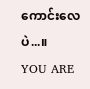ကောင်းလေပဲ...။
YOU ARE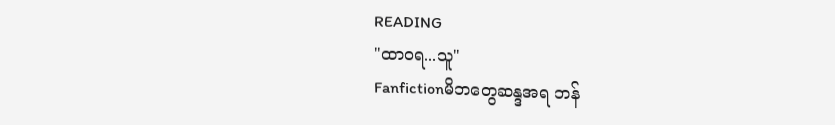READING
"ထာဝရ...သူ"
Fanfictionမိဘတွေဆန္ဒအရ ဘန်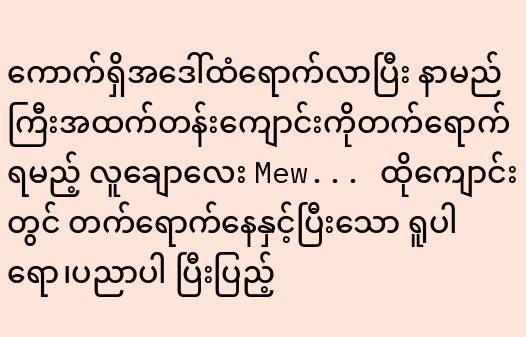ကောက်ရှိအဒေါ်ထံရောက်လာပြီး နာမည်ကြီးအထက်တန်းကျောင်းကိုတက်ရောက်ရမည့် လူချောလေး Mew... ထိုကျောင်းတွင် တက်ရောက်နေနှင့်ပြီးသော ရူပါရော၊ပညာပါ ပြီးပြည့်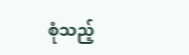စုံသည့်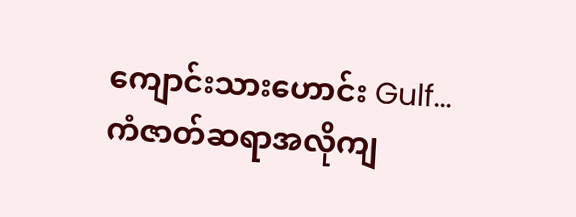ကျောင်းသားဟောင်း Gulf... ကံဇာတ်ဆရာအလိုကျ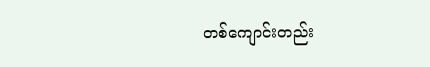တစ်ကျောင်းတည်း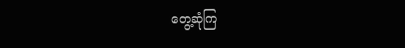တွေ့ဆုံကြ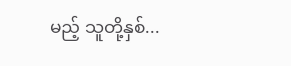မည့် သူတို့နှစ်...